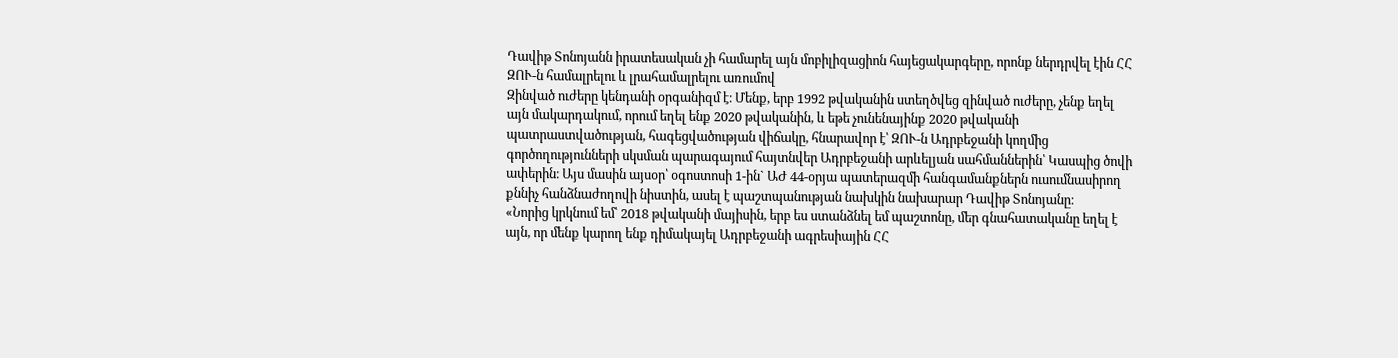Դավիթ Տոնոյանն իրատեսական չի համարել այն մոբիլիզացիոն հայեցակարգերը, որոնք ներդրվել էին ՀՀ ԶՈՒ-ն համալրելու և լրահամալրելու առումով
Զինված ուժերը կենդանի օրգանիզմ է։ Մենք, երբ 1992 թվականին ստեղծվեց զինված ուժերը, չենք եղել այն մակարդակում, որում եղել ենք 2020 թվականին, և եթե չունենայինք 2020 թվականի պատրաստվածության, հագեցվածության վիճակը, հնարավոր է՝ ԶՈՒ-ն Ադրբեջանի կողմից գործողությունների սկսման պարագայում հայտնվեր Ադրբեջանի արևելյան սահմաններին՝ Կասպից ծովի ափերին։ Այս մասին այսօր՝ օգոստոսի 1-ին` ԱԺ 44-օրյա պատերազմի հանգամանքներն ուսումնասիրող քննիչ հանձնաժողովի նիստին, ասել է պաշտպանության նախկին նախարար Դավիթ Տոնոյանը։
«Նորից կրկնում եմ՝ 2018 թվականի մայիսին, երբ ես ստանձնել եմ պաշտոնը, մեր գնահատականը եղել է այն, որ մենք կարող ենք դիմակայել Ադրբեջանի ագրեսիային ՀՀ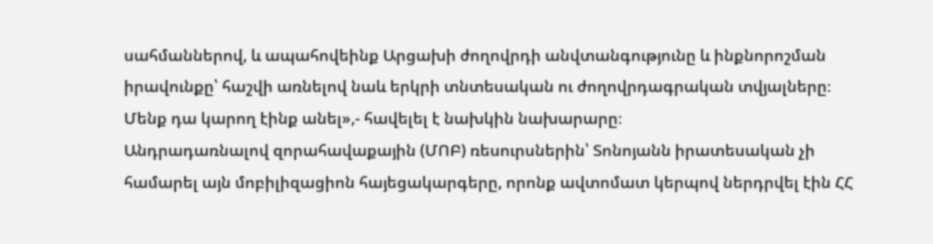սահմաններով, և ապահովեինք Արցախի ժողովրդի անվտանգությունը և ինքնորոշման իրավունքը՝ հաշվի առնելով նաև երկրի տնտեսական ու ժողովրդագրական տվյալները։ Մենք դա կարող էինք անել»,- հավելել է նախկին նախարարը։
Անդրադառնալով զորահավաքային (ՄՈԲ) ռեսուրսներին՝ Տոնոյանն իրատեսական չի համարել այն մոբիլիզացիոն հայեցակարգերը, որոնք ավտոմատ կերպով ներդրվել էին ՀՀ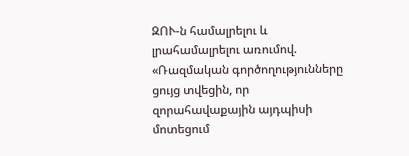ԶՈՒ-ն համալրելու և լրահամալրելու առումով. «Ռազմական գործողությունները ցույց տվեցին, որ զորահավաքային այդպիսի մոտեցում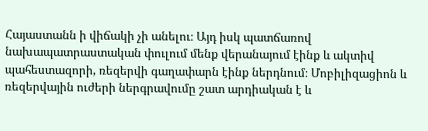Հայաստանն ի վիճակի չի անելու։ Այդ իսկ պատճառով նախապատրաստական փուլում մենք վերանայում էինք և ակտիվ պահեստազորի, ռեզերվի գաղափարն էինք ներդնում։ Մոբիլիզացիոն և ռեզերվային ուժերի ներգրավումը շատ արդիական է և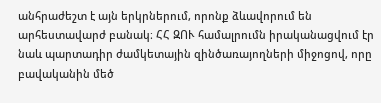անհրաժեշտ է այն երկրներում, որոնք ձևավորում են արհեստավարժ բանակ։ ՀՀ ԶՈՒ համալրումն իրականացվում էր նաև պարտադիր ժամկետային զինծառայողների միջոցով, որը բավականին մեծ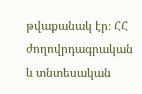թվաքանակ էր։ ՀՀ ժողովրդագրական և տնտեսական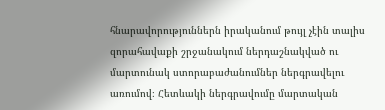հնարավորություններն իրականում թույլ չէին տալիս զորահավաքի շրջանակում ներդաշնակված ու մարտունակ ստորաբաժանումներ ներգրավելու առումով։ Հետևակի ներգրավումը մարտական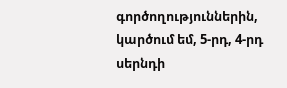գործողություններին, կարծում եմ, 5-րդ, 4-րդ սերնդի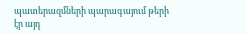պատերազմների պարագայում թերի էր այդ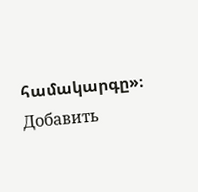համակարգը»։
Добавить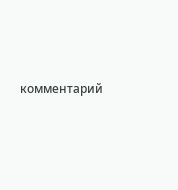комментарий